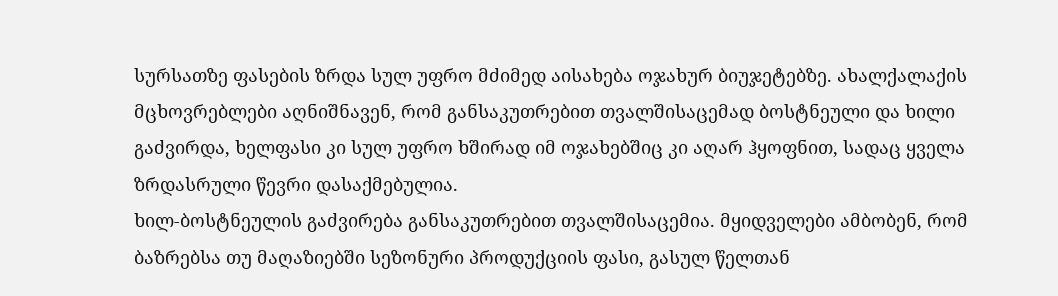სურსათზე ფასების ზრდა სულ უფრო მძიმედ აისახება ოჯახურ ბიუჯეტებზე. ახალქალაქის მცხოვრებლები აღნიშნავენ, რომ განსაკუთრებით თვალშისაცემად ბოსტნეული და ხილი გაძვირდა, ხელფასი კი სულ უფრო ხშირად იმ ოჯახებშიც კი აღარ ჰყოფნით, სადაც ყველა ზრდასრული წევრი დასაქმებულია.
ხილ-ბოსტნეულის გაძვირება განსაკუთრებით თვალშისაცემია. მყიდველები ამბობენ, რომ ბაზრებსა თუ მაღაზიებში სეზონური პროდუქციის ფასი, გასულ წელთან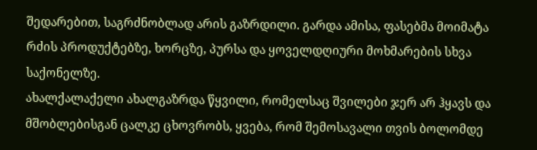შედარებით, საგრძნობლად არის გაზრდილი. გარდა ამისა, ფასებმა მოიმატა რძის პროდუქტებზე, ხორცზე, პურსა და ყოველდღიური მოხმარების სხვა საქონელზე.
ახალქალაქელი ახალგაზრდა წყვილი, რომელსაც შვილები ჯერ არ ჰყავს და მშობლებისგან ცალკე ცხოვრობს, ყვება, რომ შემოსავალი თვის ბოლომდე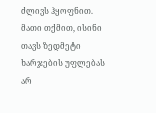ძლივს ჰყოფნით. მათი თქმით, ისინი თავს ზედმეტი ხარჯების უფლებას არ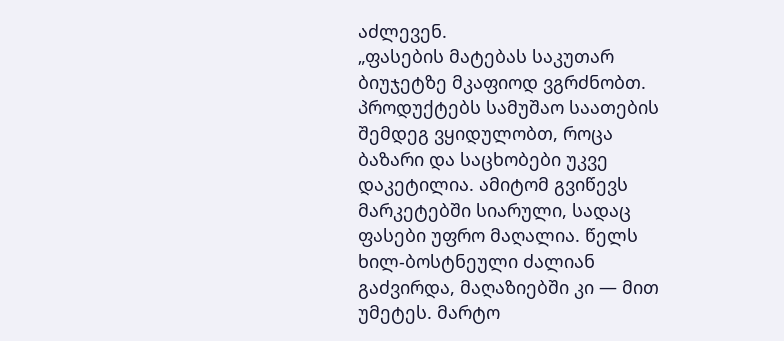აძლევენ.
„ფასების მატებას საკუთარ ბიუჯეტზე მკაფიოდ ვგრძნობთ. პროდუქტებს სამუშაო საათების შემდეგ ვყიდულობთ, როცა ბაზარი და საცხობები უკვე დაკეტილია. ამიტომ გვიწევს მარკეტებში სიარული, სადაც ფასები უფრო მაღალია. წელს ხილ-ბოსტნეული ძალიან გაძვირდა, მაღაზიებში კი — მით უმეტეს. მარტო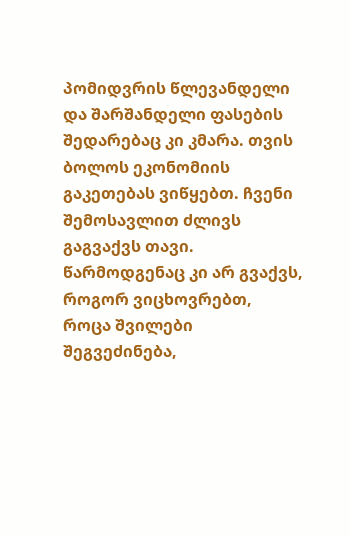პომიდვრის წლევანდელი და შარშანდელი ფასების შედარებაც კი კმარა. თვის ბოლოს ეკონომიის გაკეთებას ვიწყებთ. ჩვენი შემოსავლით ძლივს გაგვაქვს თავი. წარმოდგენაც კი არ გვაქვს, როგორ ვიცხოვრებთ, როცა შვილები შეგვეძინება,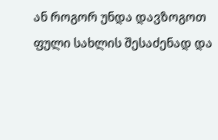ან როგორ უნდა დავზოგოთ ფული სახლის შესაძენად და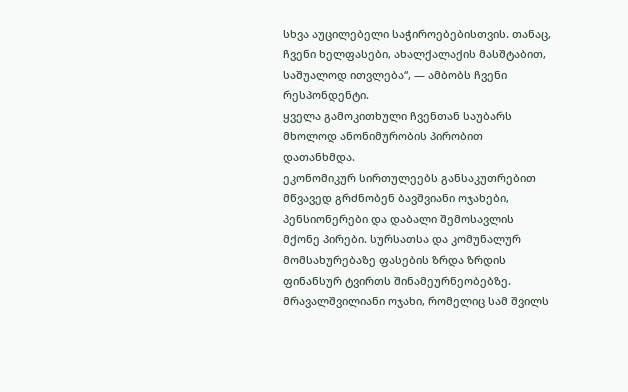სხვა აუცილებელი საჭიროებებისთვის. თანაც, ჩვენი ხელფასები, ახალქალაქის მასშტაბით, საშუალოდ ითვლება“, — ამბობს ჩვენი რესპონდენტი.
ყველა გამოკითხული ჩვენთან საუბარს მხოლოდ ანონიმურობის პირობით დათანხმდა.
ეკონომიკურ სირთულეებს განსაკუთრებით მწვავედ გრძნობენ ბავშვიანი ოჯახები, პენსიონერები და დაბალი შემოსავლის მქონე პირები. სურსათსა და კომუნალურ მომსახურებაზე ფასების ზრდა ზრდის ფინანსურ ტვირთს შინამეურნეობებზე.
მრავალშვილიანი ოჯახი, რომელიც სამ შვილს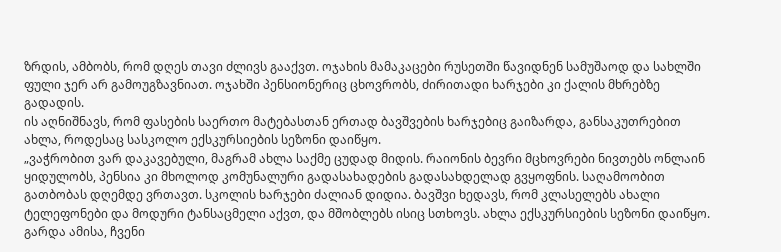ზრდის, ამბობს, რომ დღეს თავი ძლივს გააქვთ. ოჯახის მამაკაცები რუსეთში წავიდნენ სამუშაოდ და სახლში ფული ჯერ არ გამოუგზავნიათ. ოჯახში პენსიონერიც ცხოვრობს, ძირითადი ხარჯები კი ქალის მხრებზე გადადის.
ის აღნიშნავს, რომ ფასების საერთო მატებასთან ერთად ბავშვების ხარჯებიც გაიზარდა, განსაკუთრებით ახლა, როდესაც სასკოლო ექსკურსიების სეზონი დაიწყო.
„ვაჭრობით ვარ დაკავებული, მაგრამ ახლა საქმე ცუდად მიდის. რაიონის ბევრი მცხოვრები ნივთებს ონლაინ ყიდულობს, პენსია კი მხოლოდ კომუნალური გადასახადების გადასახდელად გვყოფნის. საღამოობით გათბობას დღემდე ვრთავთ. სკოლის ხარჯები ძალიან დიდია. ბავშვი ხედავს, რომ კლასელებს ახალი ტელეფონები და მოდური ტანსაცმელი აქვთ, და მშობლებს ისიც სთხოვს. ახლა ექსკურსიების სეზონი დაიწყო. გარდა ამისა, ჩვენი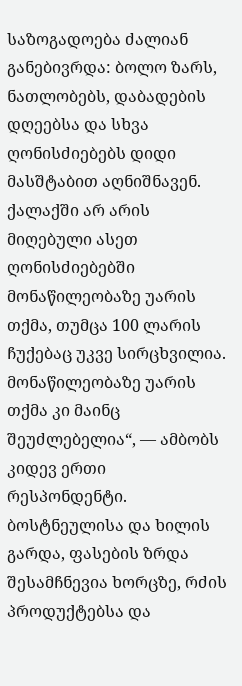საზოგადოება ძალიან განებივრდა: ბოლო ზარს, ნათლობებს, დაბადების დღეებსა და სხვა ღონისძიებებს დიდი მასშტაბით აღნიშნავენ. ქალაქში არ არის მიღებული ასეთ ღონისძიებებში მონაწილეობაზე უარის თქმა, თუმცა 100 ლარის ჩუქებაც უკვე სირცხვილია. მონაწილეობაზე უარის თქმა კი მაინც შეუძლებელია“, — ამბობს კიდევ ერთი რესპონდენტი.
ბოსტნეულისა და ხილის გარდა, ფასების ზრდა შესამჩნევია ხორცზე, რძის პროდუქტებსა და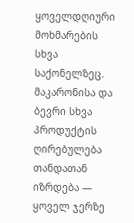ყოველდღიური მოხმარების სხვა საქონელზეც.
მაკარონისა და ბევრი სხვა პროდუქტის ღირებულება თანდათან იზრდება — ყოველ ჯერზე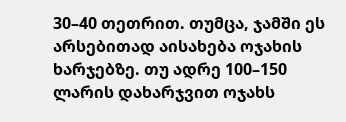30–40 თეთრით. თუმცა, ჯამში ეს არსებითად აისახება ოჯახის ხარჯებზე. თუ ადრე 100–150 ლარის დახარჯვით ოჯახს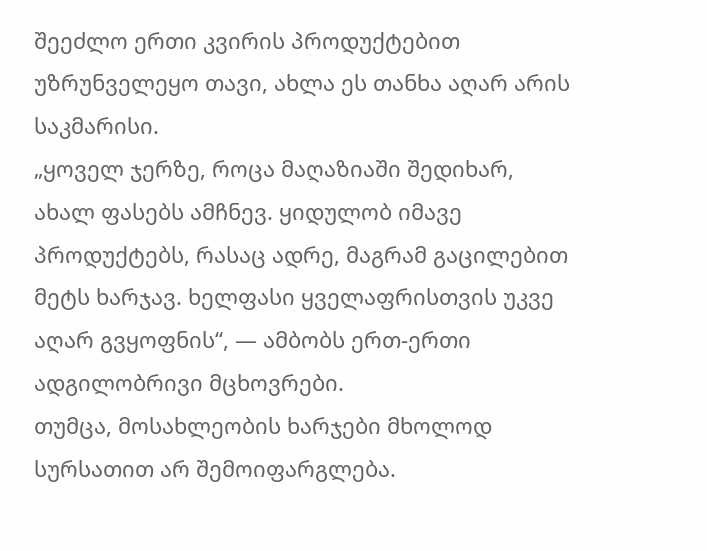შეეძლო ერთი კვირის პროდუქტებით უზრუნველეყო თავი, ახლა ეს თანხა აღარ არის საკმარისი.
„ყოველ ჯერზე, როცა მაღაზიაში შედიხარ, ახალ ფასებს ამჩნევ. ყიდულობ იმავე პროდუქტებს, რასაც ადრე, მაგრამ გაცილებით მეტს ხარჯავ. ხელფასი ყველაფრისთვის უკვე აღარ გვყოფნის“, — ამბობს ერთ-ერთი ადგილობრივი მცხოვრები.
თუმცა, მოსახლეობის ხარჯები მხოლოდ სურსათით არ შემოიფარგლება.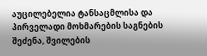აუცილებელია ტანსაცმლისა და პირველადი მოხმარების საგნების შეძენა, შვილების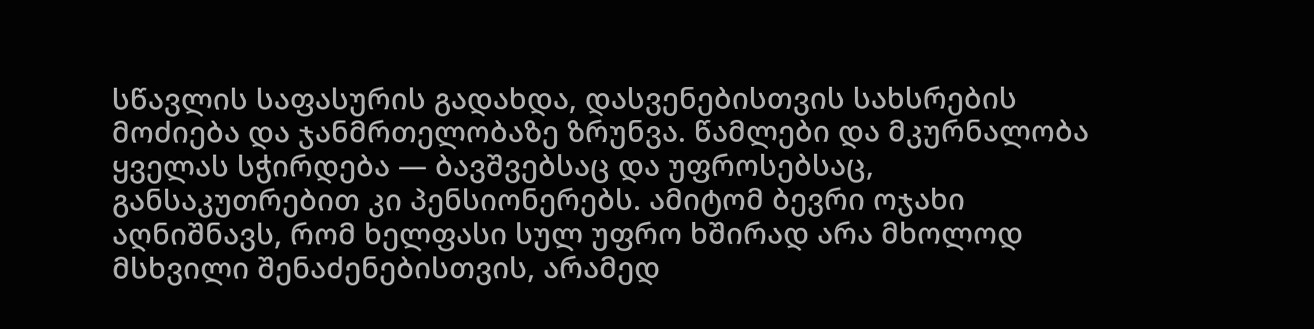სწავლის საფასურის გადახდა, დასვენებისთვის სახსრების მოძიება და ჯანმრთელობაზე ზრუნვა. წამლები და მკურნალობა ყველას სჭირდება — ბავშვებსაც და უფროსებსაც, განსაკუთრებით კი პენსიონერებს. ამიტომ ბევრი ოჯახი აღნიშნავს, რომ ხელფასი სულ უფრო ხშირად არა მხოლოდ მსხვილი შენაძენებისთვის, არამედ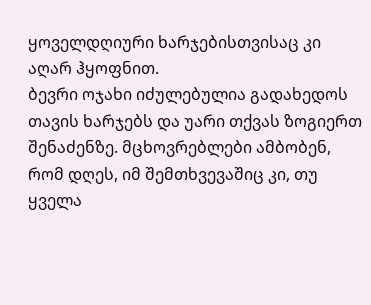ყოველდღიური ხარჯებისთვისაც კი აღარ ჰყოფნით.
ბევრი ოჯახი იძულებულია გადახედოს თავის ხარჯებს და უარი თქვას ზოგიერთ შენაძენზე. მცხოვრებლები ამბობენ, რომ დღეს, იმ შემთხვევაშიც კი, თუ ყველა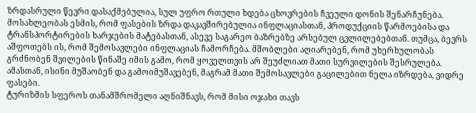ზრდასრული წევრი დასაქმებულია, სულ უფრო რთული ხდება ცხოვრების ჩვეული დონის შენარჩუნება.
მოსახლეობას ესმის, რომ ფასების ზრდა დაკავშირებულია ინფლაციასთან, პროდუქციის წარმოებისა და ტრანსპორტირების ხარჯების მატებასთან, ასევე საგარეო ბაზრებზე არსებულ ცვლილებებთან. თუმცა, ბევრს აშფოთებს ის, რომ შემოსავლები ინფლაციას ჩამორჩება. მშობლები აღიარებენ, რომ უხერხულობას გრძნობენ შვილების წინაშე იმის გამო, რომ ყოველთვის არ შეუძლიათ მათი სურვილების შესრულება. ამასთან, ისინი მუშაობენ და გამოიმუშავებენ, მაგრამ მათი შემოსავლები გაცილებით ნელა იზრდება, ვიდრე ფასები.
ტურიზმის სფეროს თანამშრომელი აღნიშნავს, რომ მისი ოჯახი თავს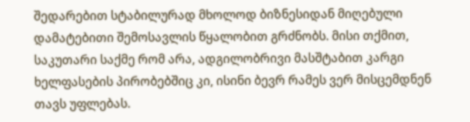შედარებით სტაბილურად მხოლოდ ბიზნესიდან მიღებული დამატებითი შემოსავლის წყალობით გრძნობს. მისი თქმით, საკუთარი საქმე რომ არა, ადგილობრივი მასშტაბით კარგი ხელფასების პირობებშიც კი, ისინი ბევრ რამეს ვერ მისცემდნენ თავს უფლებას.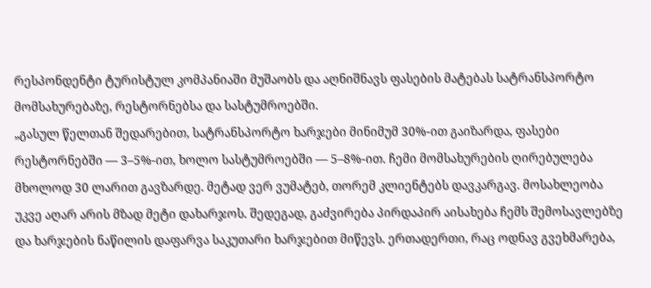რესპონდენტი ტურისტულ კომპანიაში მუშაობს და აღნიშნავს ფასების მატებას სატრანსპორტო მომსახურებაზე, რესტორნებსა და სასტუმროებში.
„გასულ წელთან შედარებით, სატრანსპორტო ხარჯები მინიმუმ 30%-ით გაიზარდა, ფასები რესტორნებში — 3–5%-ით, ხოლო სასტუმროებში — 5–8%-ით. ჩემი მომსახურების ღირებულება მხოლოდ 30 ლარით გავზარდე. მეტად ვერ ვუმატებ, თორემ კლიენტებს დავკარგავ. მოსახლეობა უკვე აღარ არის მზად მეტი დახარჯოს. შედეგად, გაძვირება პირდაპირ აისახება ჩემს შემოსავლებზე და ხარჯების ნაწილის დაფარვა საკუთარი ხარჯებით მიწევს. ერთადერთი, რაც ოდნავ გვეხმარება,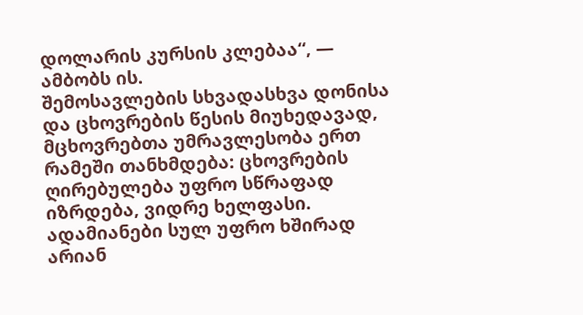დოლარის კურსის კლებაა“, — ამბობს ის.
შემოსავლების სხვადასხვა დონისა და ცხოვრების წესის მიუხედავად, მცხოვრებთა უმრავლესობა ერთ რამეში თანხმდება: ცხოვრების ღირებულება უფრო სწრაფად იზრდება, ვიდრე ხელფასი. ადამიანები სულ უფრო ხშირად არიან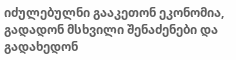იძულებულნი გააკეთონ ეკონომია, გადადონ მსხვილი შენაძენები და გადახედონ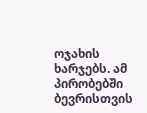ოჯახის ხარჯებს. ამ პირობებში ბევრისთვის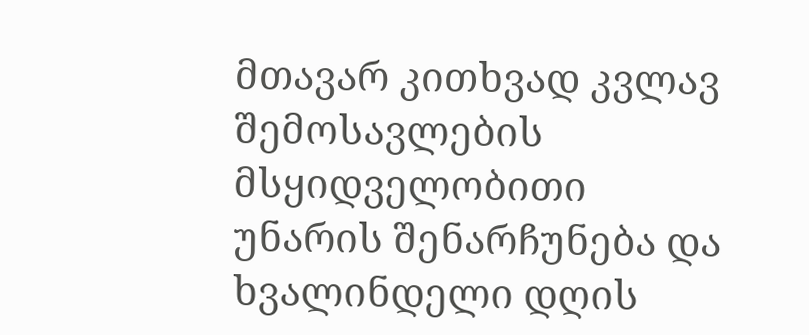მთავარ კითხვად კვლავ შემოსავლების მსყიდველობითი უნარის შენარჩუნება და ხვალინდელი დღის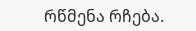რწმენა რჩება.